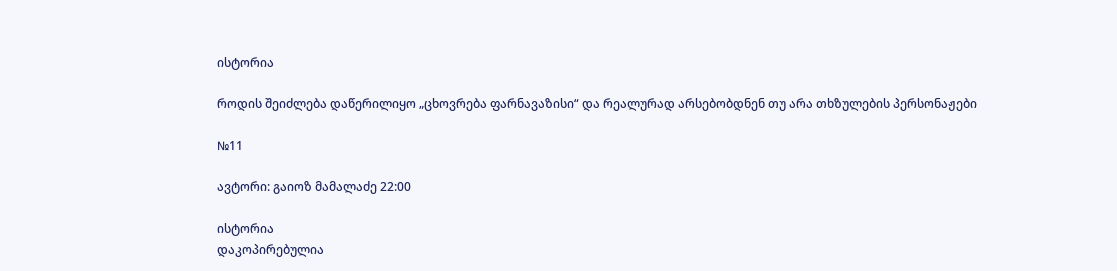ისტორია

როდის შეიძლება დაწერილიყო „ცხოვრება ფარნავაზისი“ და რეალურად არსებობდნენ თუ არა თხზულების პერსონაჟები

№11

ავტორი: გაიოზ მამალაძე 22:00

ისტორია
დაკოპირებულია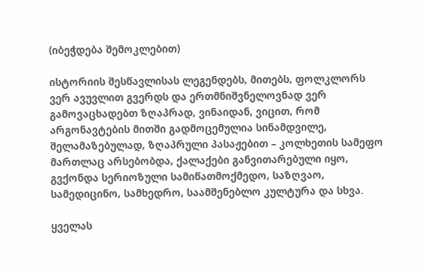(იბეჭდება შემოკლებით)

ისტორიის შესწავლისას ლეგენდებს, მითებს, ფოლკლორს ვერ ავუვლით გვერდს და ერთმნიშვნელოვნად ვერ გამოვაცხადებთ ზღაპრად, ვინაიდან, ვიცით, რომ არგონავტების მითში გადმოცემულია სინამდვილე, შელამაზებულად, ზღაპრული პასაჟებით – კოლხეთის სამეფო მართლაც არსებობდა, ქალაქები განვითარებული იყო, გვქონდა სერიოზული სამიწათმოქმედო, საზღვაო, სამედიცინო, სამხედრო, საამშენებლო კულტურა და სხვა.

ყველას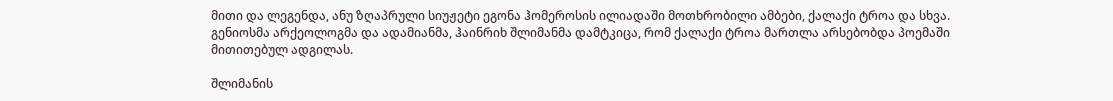მითი და ლეგენდა, ანუ ზღაპრული სიუჟეტი ეგონა ჰომეროსის ილიადაში მოთხრობილი ამბები, ქალაქი ტროა და სხვა. გენიოსმა არქეოლოგმა და ადამიანმა, ჰაინრიხ შლიმანმა დამტკიცა, რომ ქალაქი ტროა მართლა არსებობდა პოემაში მითითებულ ადგილას.

შლიმანის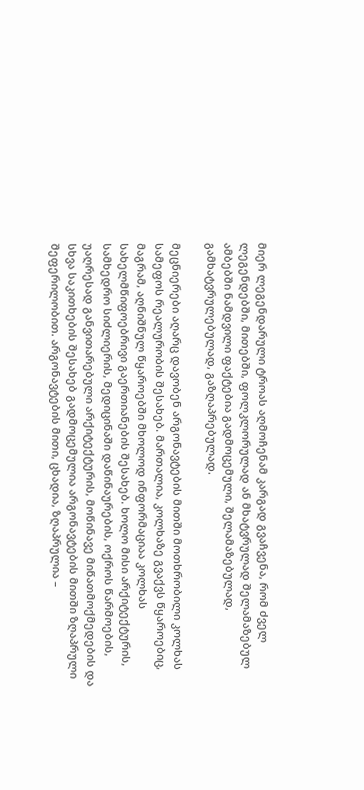მიერ ლეგენდარული ტროას აღმოჩენამ კარგად გვაჩვენა, რომ ძველ ლეგენდებში, მითებში, ფოლკლორულად ან მხატვრულად შელამაზებულ ამბებში ნამდვილი ფაქტებია გადმოცემული, შელამაზებულად, გამხატვრულებულად, გაზღაპრებულად.

მეცნიერები აღარც დავობენ არგონავტების მითში მოთხრობილი კოლხას სამეფოს რეალურობის შესახებ. მართალია, კოლხაზე გვაქვს წყაროებიც, მაგრამ, აღნიშნულ წყაროებში მხოლოდ ინფორმაციაა კოლხას სახელმწიფოებრივი გაერთიანების შესახებ. ხოლო მისი არქიტექტურის, სამხედრო სიძლიერის, მედიცინაში დაწინაურების, ოქროს წარმოების, უაღრესად განვითარებული არქიტექტურის, მოწინავე მიწათმოქმედების და სხვა საკითხების შესახებ გადმოცემულია არგონავტების მითში ზღაპრული შეფერილობით. არგონავტების მითი, ცხადია, ზღაპრულია –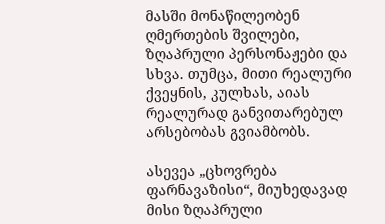მასში მონაწილეობენ ღმერთების შვილები, ზღაპრული პერსონაჟები და სხვა. თუმცა, მითი რეალური ქვეყნის, კულხას, აიას რეალურად განვითარებულ არსებობას გვიამბობს.

ასევეა „ცხოვრება ფარნავაზისი“, მიუხედავად მისი ზღაპრული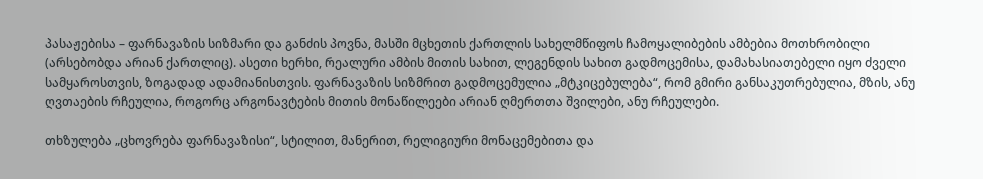პასაჟებისა – ფარნავაზის სიზმარი და განძის პოვნა, მასში მცხეთის ქართლის სახელმწიფოს ჩამოყალიბების ამბებია მოთხრობილი (არსებობდა არიან ქართლიც). ასეთი ხერხი, რეალური ამბის მითის სახით, ლეგენდის სახით გადმოცემისა, დამახასიათებელი იყო ძველი სამყაროსთვის, ზოგადად ადამიანისთვის. ფარნავაზის სიზმრით გადმოცემულია „მტკიცებულება“, რომ გმირი განსაკუთრებულია, მზის, ანუ ღვთაების რჩეულია, როგორც არგონავტების მითის მონაწილეები არიან ღმერთთა შვილები, ანუ რჩეულები.

თხზულება „ცხოვრება ფარნავაზისი“, სტილით, მანერით, რელიგიური მონაცემებითა და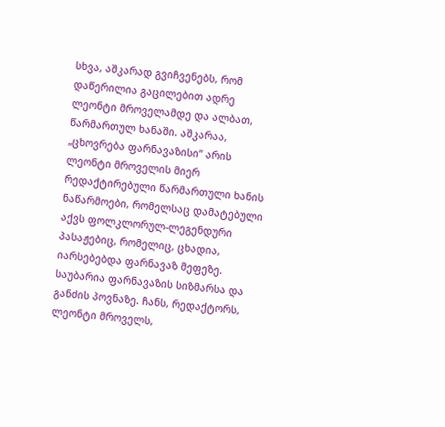სხვა, აშკარად გვიჩვენებს, რომ დაწერილია გაცილებით ადრე ლეონტი მროველამდე და ალბათ, წარმართულ ხანაში. აშკარაა, „ცხოვრება ფარნავაზისი“ არის ლეონტი მროველის მიერ რედაქტირებული წარმართული ხანის ნაწარმოები, რომელსაც დამატებული აქვს ფოლკლორულ-ლეგენდური პასაჟებიც, რომელიც, ცხადია, იარსებებდა ფარნავაზ მეფეზე. საუბარია ფარნავაზის სიზმარსა და განძის პოვნაზე. ჩანს, რედაქტორს, ლეონტი მროველს,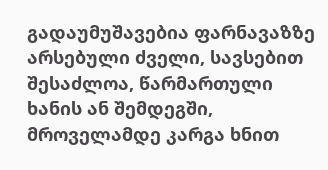გადაუმუშავებია ფარნავაზზე არსებული ძველი, სავსებით შესაძლოა, წარმართული ხანის ან შემდეგში, მროველამდე კარგა ხნით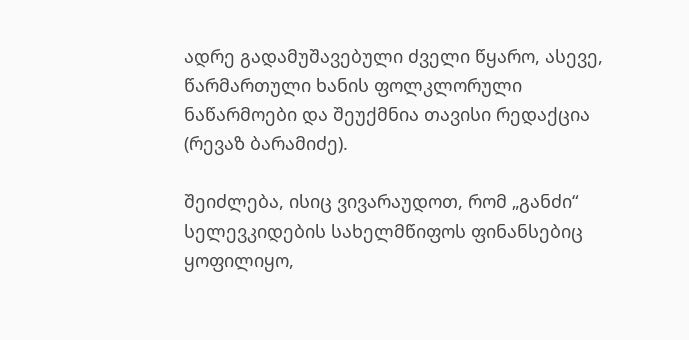ადრე გადამუშავებული ძველი წყარო, ასევე, წარმართული ხანის ფოლკლორული ნაწარმოები და შეუქმნია თავისი რედაქცია (რევაზ ბარამიძე).

შეიძლება, ისიც ვივარაუდოთ, რომ „განძი“ სელევკიდების სახელმწიფოს ფინანსებიც ყოფილიყო,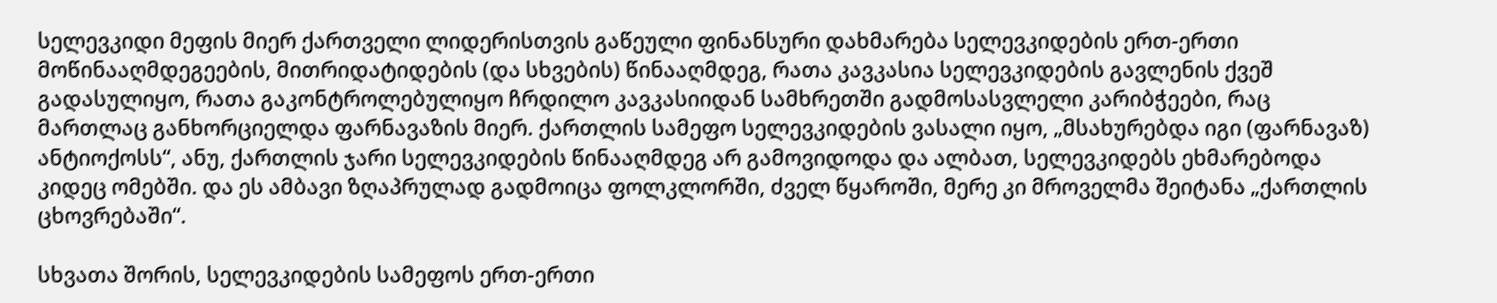სელევკიდი მეფის მიერ ქართველი ლიდერისთვის გაწეული ფინანსური დახმარება სელევკიდების ერთ-ერთი მოწინააღმდეგეების, მითრიდატიდების (და სხვების) წინააღმდეგ, რათა კავკასია სელევკიდების გავლენის ქვეშ გადასულიყო, რათა გაკონტროლებულიყო ჩრდილო კავკასიიდან სამხრეთში გადმოსასვლელი კარიბჭეები, რაც მართლაც განხორციელდა ფარნავაზის მიერ. ქართლის სამეფო სელევკიდების ვასალი იყო, „მსახურებდა იგი (ფარნავაზ) ანტიოქოსს“, ანუ, ქართლის ჯარი სელევკიდების წინააღმდეგ არ გამოვიდოდა და ალბათ, სელევკიდებს ეხმარებოდა კიდეც ომებში. და ეს ამბავი ზღაპრულად გადმოიცა ფოლკლორში, ძველ წყაროში, მერე კი მროველმა შეიტანა „ქართლის ცხოვრებაში“.

სხვათა შორის, სელევკიდების სამეფოს ერთ-ერთი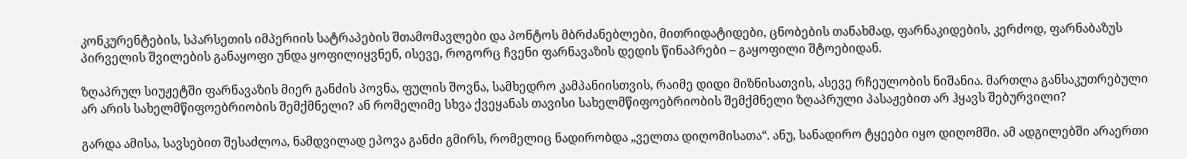კონკურენტების, სპარსეთის იმპერიის სატრაპების შთამომავლები და პონტოს მბრძანებლები, მითრიდატიდები, ცნობების თანახმად, ფარნაკიდების, კერძოდ, ფარნაბაზუს პირველის შვილების განაყოფი უნდა ყოფილიყვნენ, ისევე, როგორც ჩვენი ფარნავაზის დედის წინაპრები – გაყოფილი შტოებიდან.

ზღაპრულ სიუჟეტში ფარნავაზის მიერ განძის პოვნა, ფულის შოვნა, სამხედრო კამპანიისთვის, რაიმე დიდი მიზნისათვის, ასევე რჩეულობის ნიშანია. მართლა განსაკუთრებული არ არის სახელმწიფოებრიობის შემქმნელი? ან რომელიმე სხვა ქვეყანას თავისი სახელმწიფოებრიობის შემქმნელი ზღაპრული პასაჟებით არ ჰყავს შებურვილი?

გარდა ამისა, სავსებით შესაძლოა, ნამდვილად ეპოვა განძი გმირს, რომელიც ნადირობდა „ველთა დიღომისათა“. ანუ, სანადირო ტყეები იყო დიღომში. ამ ადგილებში არაერთი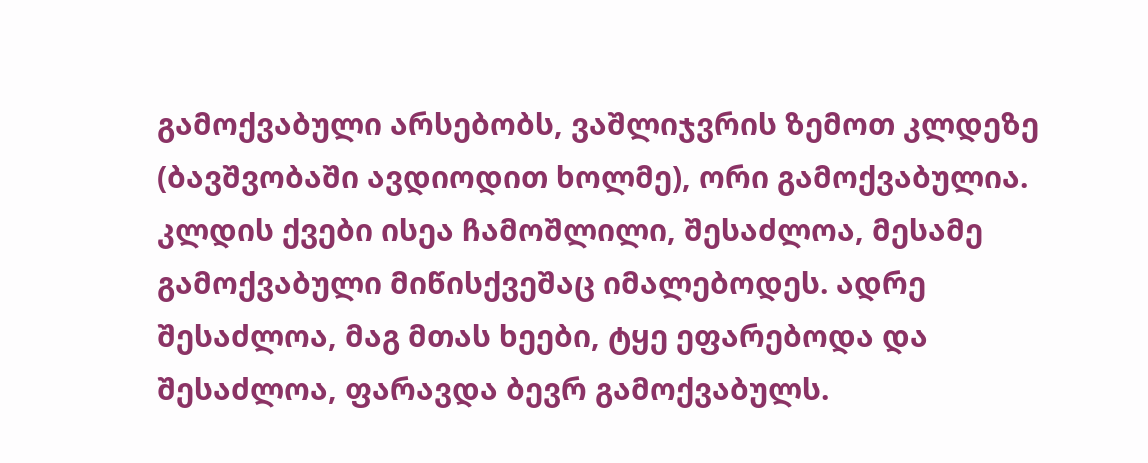გამოქვაბული არსებობს, ვაშლიჯვრის ზემოთ კლდეზე (ბავშვობაში ავდიოდით ხოლმე), ორი გამოქვაბულია. კლდის ქვები ისეა ჩამოშლილი, შესაძლოა, მესამე გამოქვაბული მიწისქვეშაც იმალებოდეს. ადრე შესაძლოა, მაგ მთას ხეები, ტყე ეფარებოდა და შესაძლოა, ფარავდა ბევრ გამოქვაბულს.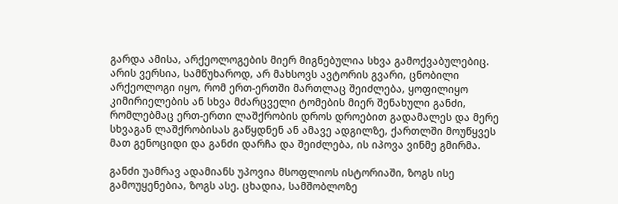გარდა ამისა, არქეოლოგების მიერ მიგნებულია სხვა გამოქვაბულებიც. არის ვერსია, სამწუხაროდ, არ მახსოვს ავტორის გვარი, ცნობილი არქეოლოგი იყო, რომ ერთ-ერთში მართლაც შეიძლება, ყოფილიყო კიმირიელების ან სხვა მძარცველი ტომების მიერ შენახული განძი, რომლებმაც ერთ-ერთი ლაშქრობის დროს დროებით გადამალეს და მერე სხვაგან ლაშქრობისას გაწყდნენ ან ამავე ადგილზე, ქართლში მოუწყვეს მათ გენოციდი და განძი დარჩა და შეიძლება, ის იპოვა ვინმე გმირმა.

განძი უამრავ ადამიანს უპოვია მსოფლიოს ისტორიაში, ზოგს ისე გამოუყენებია, ზოგს ასე. ცხადია, სამშობლოზე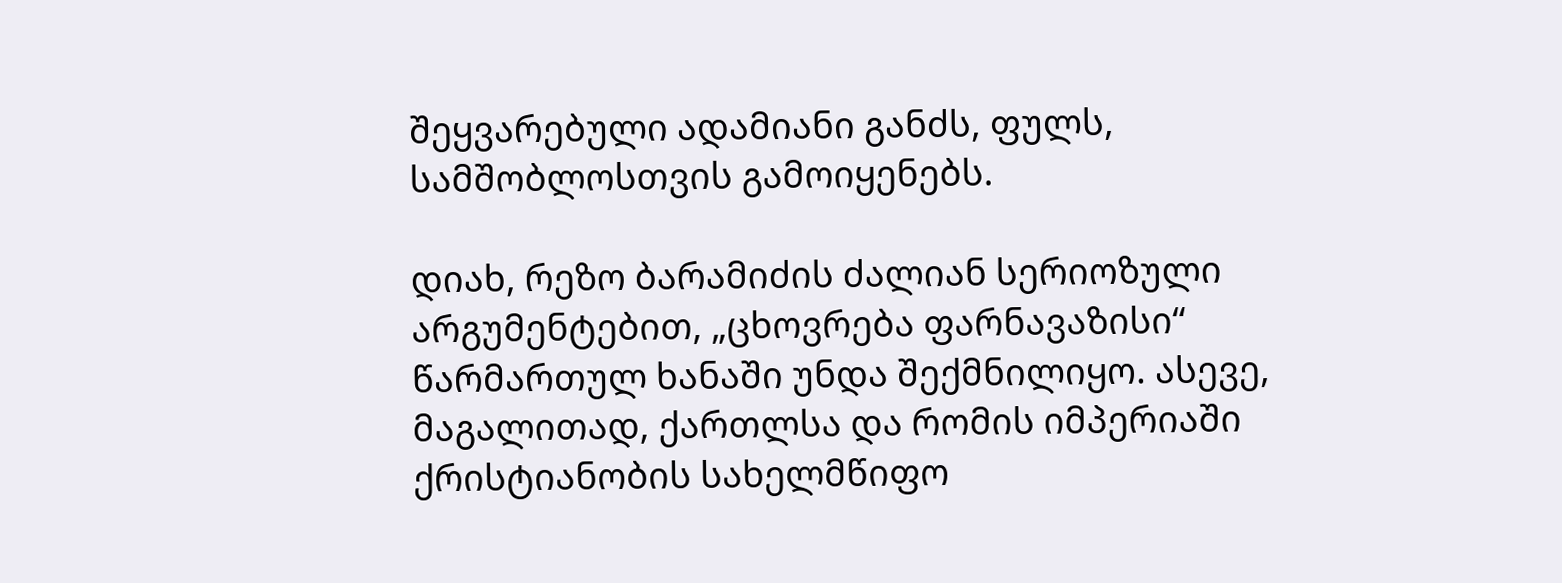შეყვარებული ადამიანი განძს, ფულს, სამშობლოსთვის გამოიყენებს.

დიახ, რეზო ბარამიძის ძალიან სერიოზული არგუმენტებით, „ცხოვრება ფარნავაზისი“ წარმართულ ხანაში უნდა შექმნილიყო. ასევე, მაგალითად, ქართლსა და რომის იმპერიაში ქრისტიანობის სახელმწიფო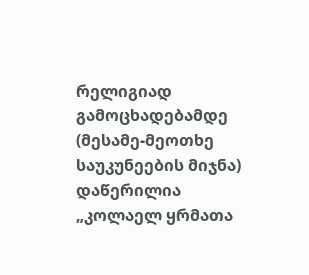რელიგიად გამოცხადებამდე (მესამე-მეოთხე საუკუნეების მიჯნა) დაწერილია „კოლაელ ყრმათა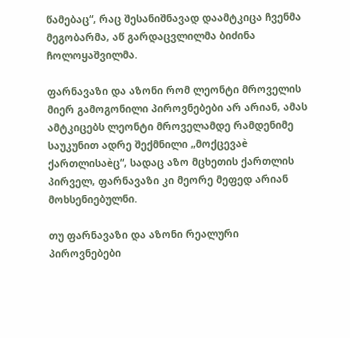წამებაც“, რაც შესანიშნავად დაამტკიცა ჩვენმა მეგობარმა, აწ გარდაცვლილმა ბიძინა ჩოლოყაშვილმა.

ფარნავაზი და აზონი რომ ლეონტი მროველის მიერ გამოგონილი პიროვნებები არ არიან, ამას ამტკიცებს ლეონტი მროველამდე რამდენიმე საუკუნით ადრე შექმნილი „მოქცევაè ქართლისაèც“, სადაც აზო მცხეთის ქართლის პირველ, ფარნავაზი კი მეორე მეფედ არიან მოხსენიებულნი.

თუ ფარნავაზი და აზონი რეალური პიროვნებები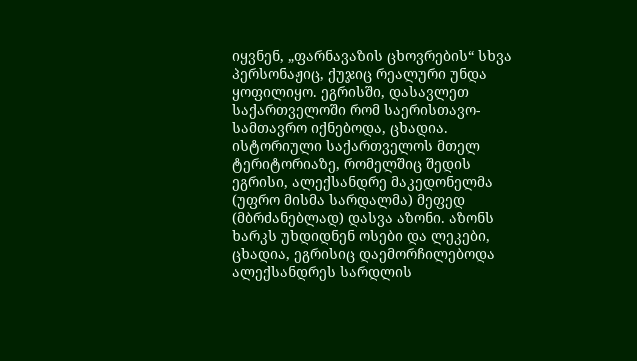იყვნენ, „ფარნავაზის ცხოვრების“ სხვა პერსონაჟიც, ქუჯიც რეალური უნდა ყოფილიყო. ეგრისში, დასავლეთ საქართველოში რომ საერისთავო-სამთავრო იქნებოდა, ცხადია. ისტორიული საქართველოს მთელ ტერიტორიაზე, რომელშიც შედის ეგრისი, ალექსანდრე მაკედონელმა (უფრო მისმა სარდალმა) მეფედ (მბრძანებლად) დასვა აზონი. აზონს ხარკს უხდიდნენ ოსები და ლეკები, ცხადია, ეგრისიც დაემორჩილებოდა ალექსანდრეს სარდლის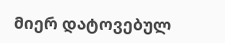მიერ დატოვებულ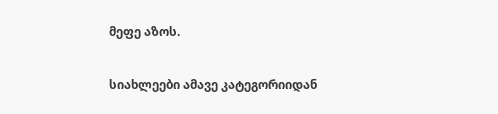მეფე აზოს.

სიახლეები ამავე კატეგორიიდან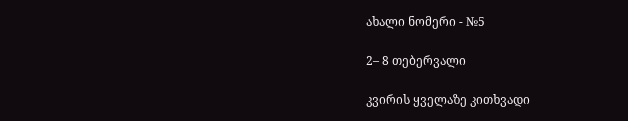ახალი ნომერი - №5

2– 8 თებერვალი

კვირის ყველაზე კითხვადი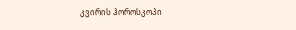კვირის ჰოროსკოპი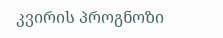კვირის პროგნოზი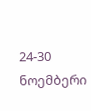24-30 ნოემბერი